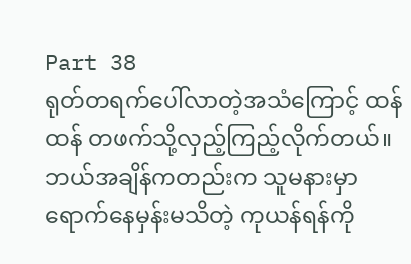Part 38
ရုတ်တရက်ပေါ်လာတဲ့အသံကြောင့် ထန်ထန် တဖက်သို့လှည့်ကြည့်လိုက်တယ်။ ဘယ်အချိန်ကတည်းက သူမနားမှာရောက်နေမှန်းမသိတဲ့ ကုယန်ရန်ကို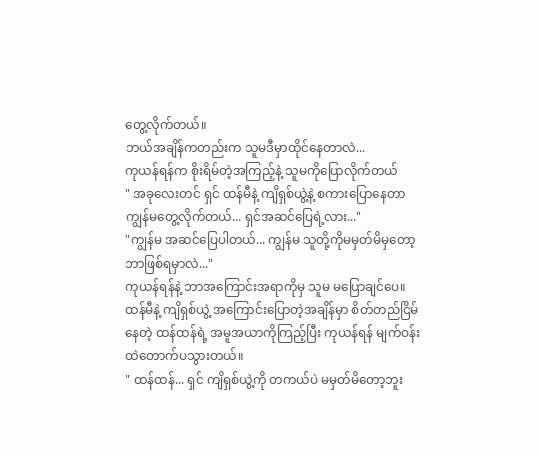တွေ့လိုက်တယ်။
ဘယ်အချိန်ကတည်းက သူမဒီမှာထိုင်နေတာလဲ...
ကုယန်ရန်က စိုးရိမ်တဲ့အကြည့်နဲ့ သူမကိုပြောလိုက်တယ်
" အခုလေးတင် ရှင် ထန်မီနဲ့ ကျိရှစ်ယွဲ့နဲ့ စကားပြောနေတာ ကျွန်မတွေ့လိုက်တယ်... ရှင်အဆင်ပြေရဲ့လား..."
"ကျွန်မ အဆင်ပြေပါတယ်... ကျွန်မ သူတို့ကိုမမှတ်မိမှတော့ ဘာဖြစ်ရမှာလဲ..."
ကုယန်ရန်နဲ့ ဘာအကြောင်းအရာကိုမှ သူမ မပြောချင်ပေ။
ထန်မီနဲ့ ကျိရှစ်ယွဲ့ အကြောင်းပြောတဲ့အချိန်မှာ စိတ်တည်ငြိမ်နေတဲ့ ထန်ထန်ရဲ့ အမူအယာကိုကြည့်ပြီး ကုယန်ရန် မျက်ဝန်းထဲတောက်ပသွားတယ်။
" ထန်ထန်... ရှင် ကျိရှစ်ယွဲ့ကို တကယ်ပဲ မမှတ်မိတော့ဘူး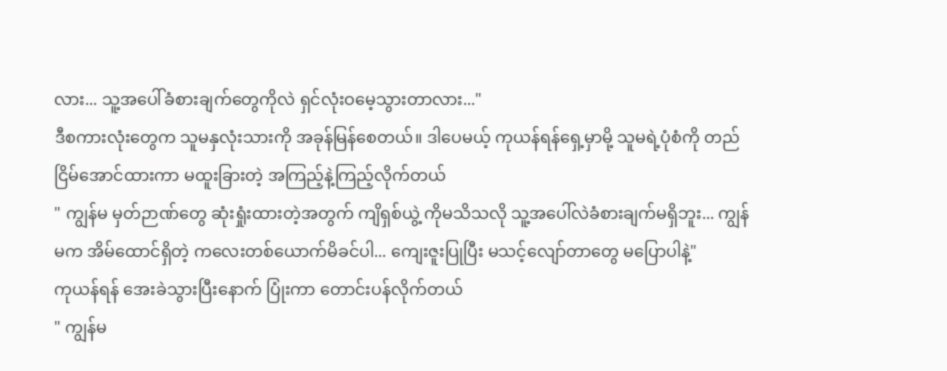လား... သူ့အပေါ်ခံစားချက်တွေကိုလဲ ရှင်လုံးဝမေ့သွားတာလား..."
ဒီစကားလုံးတွေက သူမနှလုံးသားကို အခုန်မြန်စေတယ်။ ဒါပေမယ့် ကုယန်ရန်ရှေ့မှာမို့ သူမရဲ့ပုံစံကို တည်ငြိမ်အောင်ထားကာ မထူးခြားတဲ့ အကြည့်နဲ့ကြည့်လိုက်တယ်
" ကျွန်မ မှတ်ဉာဏ်တွေ ဆုံးရှုံးထားတဲ့အတွက် ကျိရှစ်ယွဲ့ ကိုမသိသလို သူ့အပေါ်လဲခံစားချက်မရှိဘူး... ကျွန်မက အိမ်ထောင်ရှိတဲ့ ကလေးတစ်ယောက်မိခင်ပါ... ကျေးဇူးပြုပြီး မသင့်လျော်တာတွေ မပြောပါနဲ့"
ကုယန်ရန် အေးခဲသွားပြီးနောက် ပြုံးကာ တောင်းပန်လိုက်တယ်
" ကျွန်မ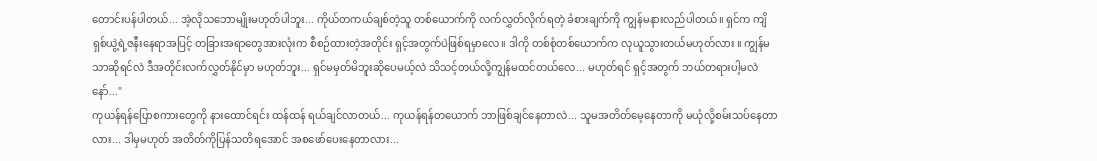တောင်းပန်ပါတယ်... အဲ့လိုသဘောမျိုးမဟုတ်ပါဘူး... ကိုယ်တကယ်ချစ်တဲ့သူ တစ်ယောက်ကို လက်လွှတ်လိုက်ရတဲ့ ခံစားချက်ကို ကျွန်မနားလည်ပါတယ်။ ရှင်က ကျိရှစ်ယွဲ့ရဲ့ဇနီးနေရာအပြင့် တခြားအရာတွေအားလုံးက စီစဉ်ထားတဲ့အတိုင်း ရှင့်အတွက်ပဲဖြစ်ရမှာလေ။ ဒါကို တစ်စုံတစ်ယောက်က လုယူသွားတယ်မဟုတ်လား ။ ကျွန်မသာဆိုရင်လဲ ဒီအတိုင်းလက်လွှတ်နိုင်မှာ မဟုတ်ဘူး... ရှင်မမှတ်မိဘူးဆိုပေမယ့်လဲ သိသင့်တယ်လို့ကျွန်မထင်တယ်လေ... မဟုတ်ရင် ရှင့်အတွက် ဘယ်တရားပါ့မလဲနော်..."
ကုယန်ရန်ပြောစကားတွေကို နားထောင်ရင်း ထန်ထန် ရယ်ချင်လာတယ်... ကုယန်ရန်တယောက် ဘာဖြစ်ချင်နေတာလဲ... သူမအတိတ်မေ့နေတာကို မယုံလို့စမ်းသပ်နေတာလား... ဒါမှမဟုတ် အတိတ်ကိုပြန်သတိရအောင် အစဖော်ပေးနေတာလား...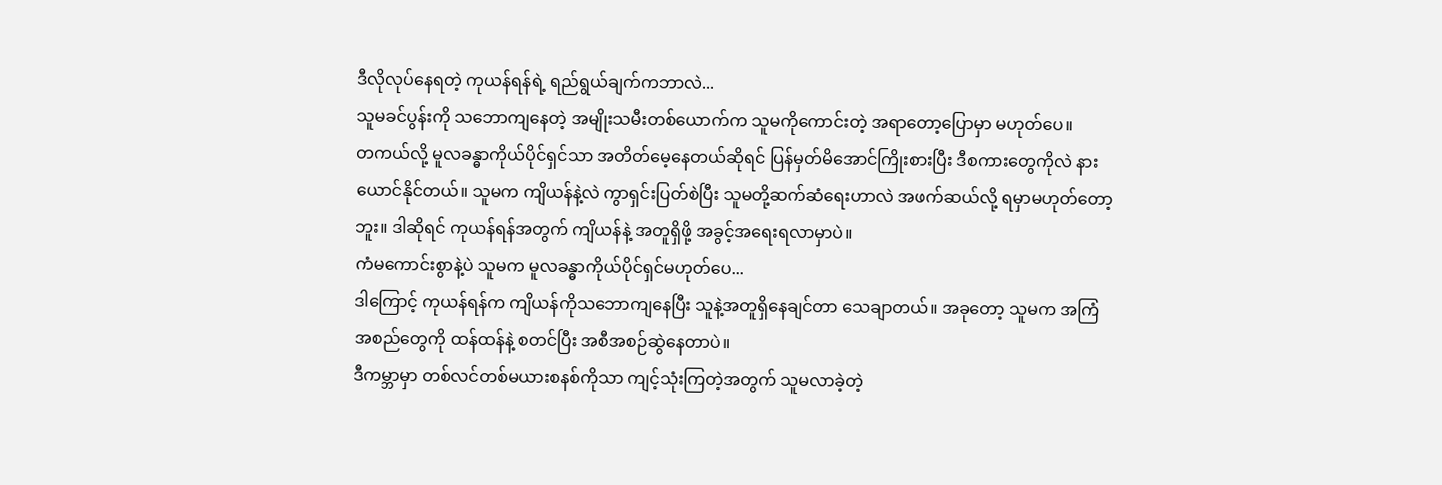ဒီလိုလုပ်နေရတဲ့ ကုယန်ရန်ရဲ့ ရည်ရွယ်ချက်ကဘာလဲ...
သူမခင်ပွန်းကို သဘောကျနေတဲ့ အမျိုးသမီးတစ်ယောက်က သူမကိုကောင်းတဲ့ အရာတော့ပြောမှာ မဟုတ်ပေ။
တကယ်လို့ မူလခန္ဓာကိုယ်ပိုင်ရှင်သာ အတိတ်မေ့နေတယ်ဆိုရင် ပြန်မှတ်မိအောင်ကြိုးစားပြီး ဒီစကားတွေကိုလဲ နားယောင်နိုင်တယ်။ သူမက ကျိယန်နဲ့လဲ ကွာရှင်းပြတ်စဲပြီး သူမတို့ဆက်ဆံရေးဟာလဲ အဖက်ဆယ်လို့ ရမှာမဟုတ်တော့ဘူး။ ဒါဆိုရင် ကုယန်ရန်အတွက် ကျိယန်နဲ့ အတူရှိဖို့ အခွင့်အရေးရလာမှာပဲ။
ကံမကောင်းစွာနဲ့ပဲ သူမက မူလခန္ဓာကိုယ်ပိုင်ရှင်မဟုတ်ပေ...
ဒါကြောင့် ကုယန်ရန်က ကျိယန်ကိုသဘောကျနေပြီး သူနဲ့အတူရှိနေချင်တာ သေချာတယ်။ အခုတော့ သူမက အကြံအစည်တွေကို ထန်ထန်နဲ့ စတင်ပြီး အစီအစဉ်ဆွဲနေတာပဲ။
ဒီကမ္ဘာမှာ တစ်လင်တစ်မယားစနစ်ကိုသာ ကျင့်သုံးကြတဲ့အတွက် သူမလာခဲ့တဲ့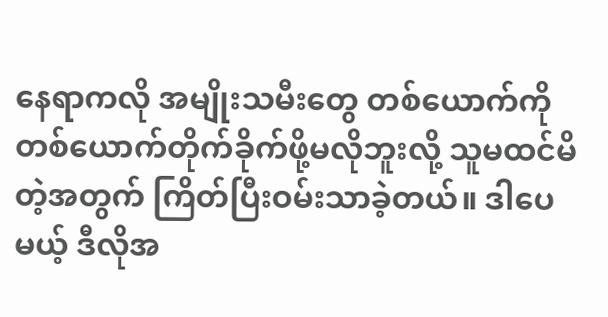နေရာကလို အမျိုးသမီးတွေ တစ်ယောက်ကိုတစ်ယောက်တိုက်ခိုက်ဖို့မလိုဘူးလို့ သူမထင်မိတဲ့အတွက် ကြိတ်ပြီးဝမ်းသာခဲ့တယ်။ ဒါပေမယ့် ဒီလိုအ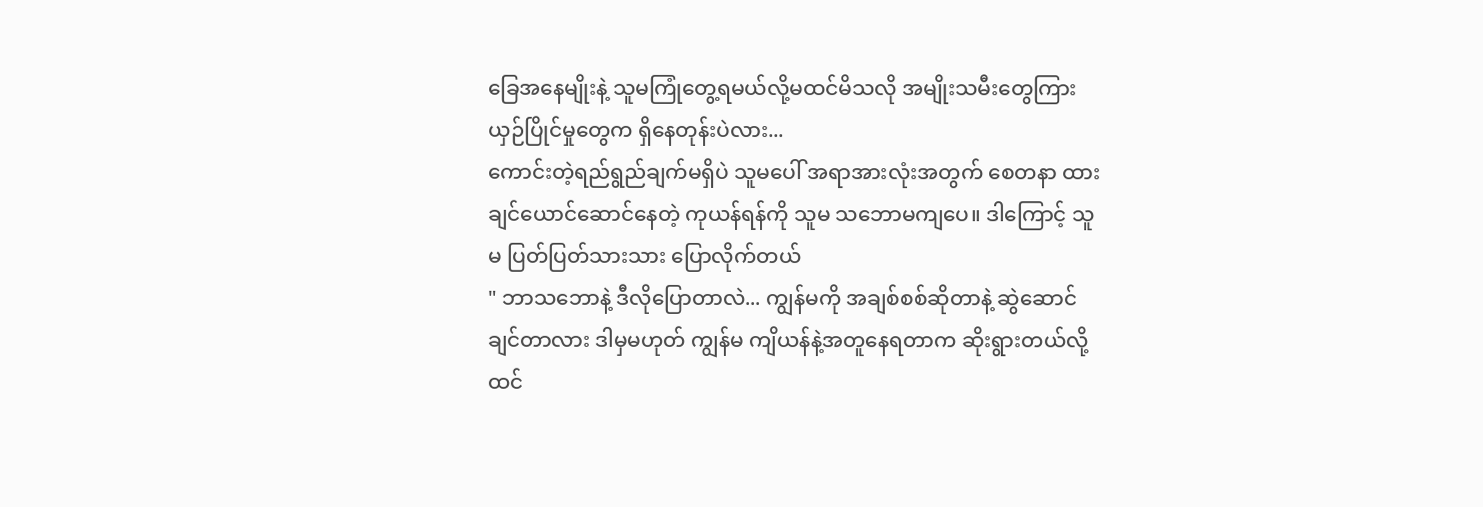ခြေအနေမျိုးနဲ့ သူမကြုံတွေ့ရမယ်လို့မထင်မိသလို အမျိုးသမီးတွေကြား ယှဉ်ပြိုင်မှုတွေက ရှိနေတုန်းပဲလား...
ကောင်းတဲ့ရည်ရွည်ချက်မရှိပဲ သူမပေါ် အရာအားလုံးအတွက် စေတနာ ထားချင်ယောင်ဆောင်နေတဲ့ ကုယန်ရန်ကို သူမ သဘောမကျပေ။ ဒါကြောင့် သူမ ပြတ်ပြတ်သားသား ပြောလိုက်တယ်
" ဘာသဘောနဲ့ ဒီလိုပြောတာလဲ... ကျွန်မကို အချစ်စစ်ဆိုတာနဲ့ ဆွဲဆောင်ချင်တာလား ဒါမှမဟုတ် ကျွန်မ ကျိယန်နဲ့အတူနေရတာက ဆိုးရွားတယ်လို့ထင်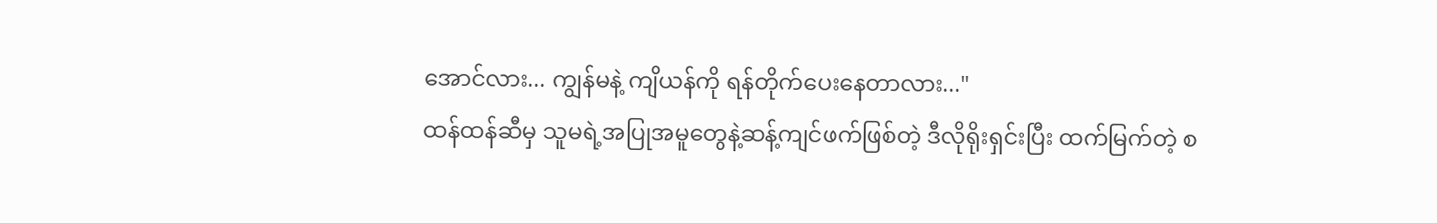အောင်လား... ကျွန်မနဲ့ ကျိယန်ကို ရန်တိုက်ပေးနေတာလား..."
ထန်ထန်ဆီမှ သူမရဲ့အပြုအမူတွေနဲ့ဆန့်ကျင်ဖက်ဖြစ်တဲ့ ဒီလိုရိုးရှင်းပြီး ထက်မြက်တဲ့ စ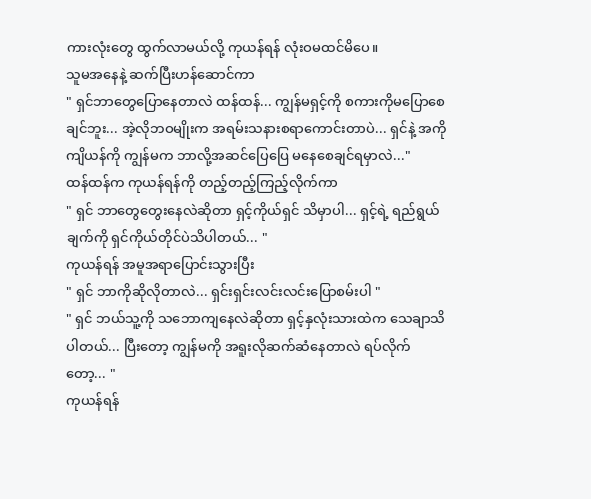ကားလုံးတွေ ထွက်လာမယ်လို့ ကုယန်ရန် လုံးဝမထင်မိပေ။
သူမအနေနဲ့ ဆက်ပြီးဟန်ဆောင်ကာ
" ရှင်ဘာတွေပြောနေတာလဲ ထန်ထန်... ကျွန်မရှင့်ကို စကားကိုမပြောစေချင်ဘူး... အဲ့လိုဘဝမျိုးက အရမ်းသနားစရာကောင်းတာပဲ... ရှင်နဲ့ အကိုကျိယန်ကို ကျွန်မက ဘာလို့အဆင်ပြေပြေ မနေစေချင်ရမှာလဲ..."
ထန်ထန်က ကုယန်ရန်ကို တည့်တည့်ကြည့်လိုက်ကာ
" ရှင် ဘာတွေတွေးနေလဲဆိုတာ ရှင့်ကိုယ်ရှင် သိမှာပါ... ရှင့်ရဲ့ ရည်ရွယ်ချက်ကို ရှင်ကိုယ်တိုင်ပဲသိပါတယ်... "
ကုယန်ရန် အမူအရာပြောင်းသွားပြီး
" ရှင် ဘာကိုဆိုလိုတာလဲ... ရှင်းရှင်းလင်းလင်းပြောစမ်းပါ "
" ရှင် ဘယ်သူ့ကို သဘောကျနေလဲဆိုတာ ရှင့်နှလုံးသားထဲက သေချာသိပါတယ်... ပြီးတော့ ကျွန်မကို အရူးလိုဆက်ဆံနေတာလဲ ရပ်လိုက်တော့... "
ကုယန်ရန်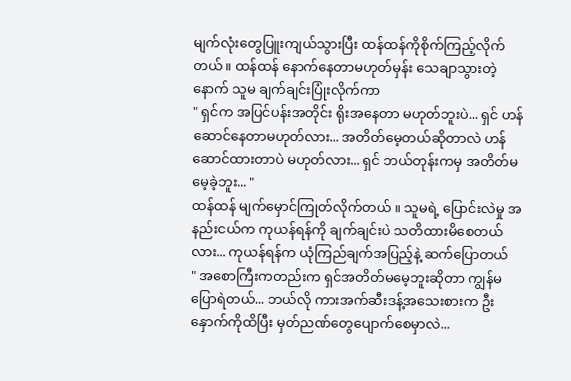မျက်လုံးတွေပြူးကျယ်သွားပြီး ထန်ထန်ကိုစိုက်ကြည့်လိုက်တယ်။ ထန်ထန် နောက်နေတာမဟုတ်မှန်း သေချာသွားတဲ့နောက် သူမ ချက်ချင်းပြုံးလိုက်ကာ
" ရှင်က အပြင်ပန်းအတိုင်း ရိုးအနေတာ မဟုတ်ဘူးပဲ... ရှင် ဟန်ဆောင်နေတာမဟုတ်လား... အတိတ်မေ့တယ်ဆိုတာလဲ ဟန်ဆောင်ထားတာပဲ မဟုတ်လား... ရှင် ဘယ်တုန်းကမှ အတိတ်မမေ့ခဲ့ဘူး... "
ထန်ထန် မျက်မှောင်ကြုတ်လိုက်တယ် ။ သူမရဲ့ ပြောင်းလဲမှု အနည်းငယ်က ကုယန်ရန်ကို ချက်ချင်းပဲ သတိထားမိစေတယ်လား... ကုယန်ရန်က ယုံကြည်ချက်အပြည့်နဲ့ ဆက်ပြောတယ်
" အစောကြီးကတည်းက ရှင်အတိတ်မမေ့ဘူးဆိုတာ ကျွန်မ ပြောရဲတယ်... ဘယ်လို ကားအက်ဆီးဒန့်အသေးစားက ဦးနှောက်ကိုထိပြီး မှတ်ညဏ်တွေပျောက်စေမှာလဲ...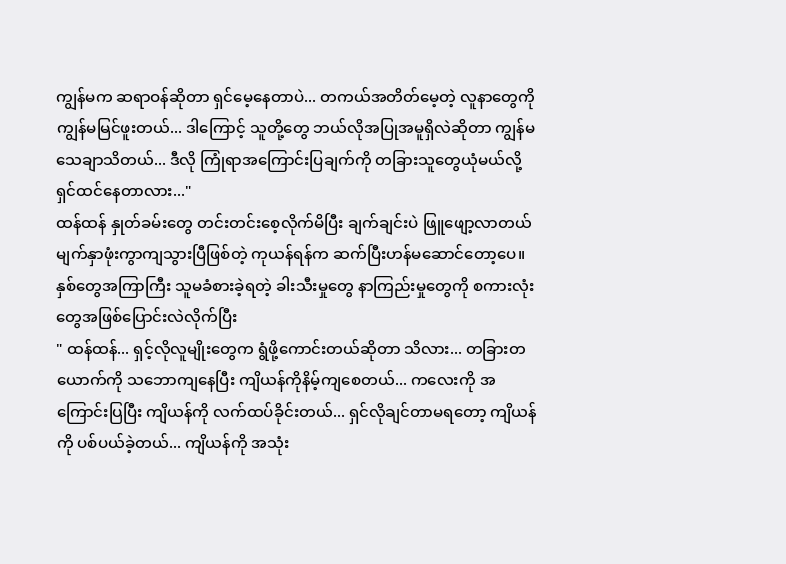ကျွန်မက ဆရာဝန်ဆိုတာ ရှင်မေ့နေတာပဲ... တကယ်အတိတ်မေ့တဲ့ လူနာတွေကို ကျွန်မမြင်ဖူးတယ်... ဒါကြောင့် သူတို့တွေ ဘယ်လိုအပြုအမူရှိလဲဆိုတာ ကျွန်မသေချာသိတယ်... ဒီလို ကြုံရာအကြောင်းပြချက်ကို တခြားသူတွေယုံမယ်လို့ ရှင်ထင်နေတာလား..."
ထန်ထန် နှုတ်ခမ်းတွေ တင်းတင်းစေ့လိုက်မိပြီး ချက်ချင်းပဲ ဖြူဖျော့လာတယ်
မျက်နှာဖုံးကွာကျသွားပြီဖြစ်တဲ့ ကုယန်ရန်က ဆက်ပြီးဟန်မဆောင်တော့ပေ။ နှစ်တွေအကြာကြီး သူမခံစားခဲ့ရတဲ့ ခါးသီးမှုတွေ နာကြည်းမှုတွေကို စကားလုံးတွေအဖြစ်ပြောင်းလဲလိုက်ပြီး
" ထန်ထန်... ရှင့်လိုလူမျိုးတွေက ရွံဖို့ကောင်းတယ်ဆိုတာ သိလား... တခြားတယောက်ကို သဘောကျနေပြီး ကျိယန်ကိုနိမ့်ကျစေတယ်... ကလေးကို အကြောင်းပြပြီး ကျိယန်ကို လက်ထပ်ခိုင်းတယ်... ရှင်လိုချင်တာမရတော့ ကျိယန်ကို ပစ်ပယ်ခဲ့တယ်... ကျိယန်ကို အသုံး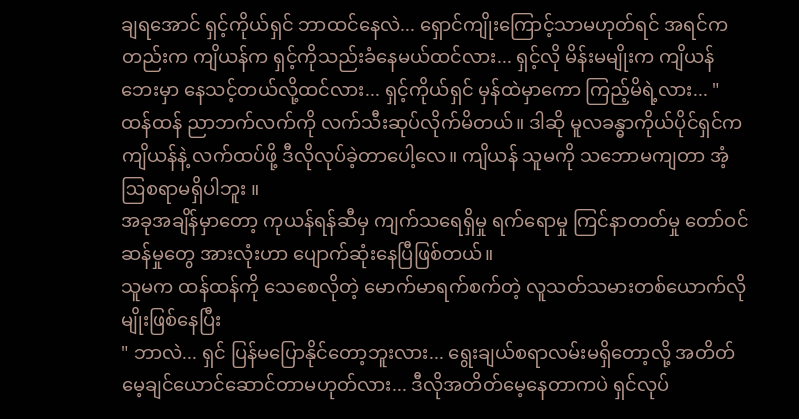ချရအောင် ရှင့်ကိုယ်ရှင် ဘာထင်နေလဲ... ရှောင်ကျိုးကြောင့်သာမဟုတ်ရင် အရင်ကတည်းက ကျိယန်က ရှင့်ကိုသည်းခံနေမယ်ထင်လား... ရှင့်လို မိန်းမမျိုးက ကျိယန်ဘေးမှာ နေသင့်တယ်လို့ထင်လား... ရှင့်ကိုယ်ရှင် မှန်ထဲမှာကော ကြည့်မိရဲ့လား... "
ထန်ထန် ညာဘက်လက်ကို လက်သီးဆုပ်လိုက်မိတယ်။ ဒါဆို မူလခန္ဓာကိုယ်ပိုင်ရှင်က ကျိယန်နဲ့ လက်ထပ်ဖို့ ဒီလိုလုပ်ခဲ့တာပေါ့လေ။ ကျိယန် သူမကို သဘောမကျတာ အံ့ဩစရာမရှိပါဘူး ။
အခုအချိန်မှာတော့ ကုယန်ရန်ဆီမှ ကျက်သရေရှိမှု ရက်ရောမှု ကြင်နာတတ်မှု တော်ဝင်ဆန်မှုတွေ အားလုံးဟာ ပျောက်ဆုံးနေပြီဖြစ်တယ်။
သူမက ထန်ထန်ကို သေစေလိုတဲ့ မောက်မာရက်စက်တဲ့ လူသတ်သမားတစ်ယောက်လိုမျိုးဖြစ်နေပြီး
" ဘာလဲ... ရှင် ပြန်မပြောနိုင်တော့ဘူးလား... ရွေးချယ်စရာလမ်းမရှိတော့လို့ အတိတ်မေ့ချင်ယောင်ဆောင်တာမဟုတ်လား... ဒီလိုအတိတ်မေ့နေတာကပဲ ရှင်လုပ်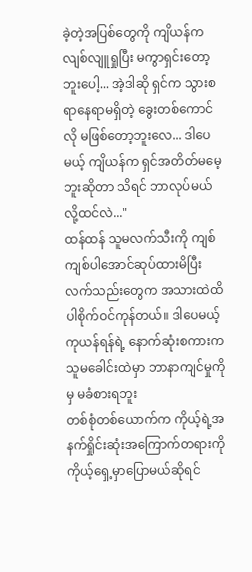ခဲ့တဲ့အပြစ်တွေကို ကျိယန်က လျစ်လျူရှုပြီး မကွာရှင်းတော့ဘူးပေါ့... အဲ့ဒါဆို ရှင်က သွားစရာနေရာမရှိတဲ့ ခွေးတစ်ကောင်လို မဖြစ်တော့ဘူးလေ... ဒါပေမယ့် ကျိယန်က ရှင်အတိတ်မမေ့ဘူးဆိုတာ သိရင် ဘာလုပ်မယ်လို့ထင်လဲ..."
ထန်ထန် သူမလက်သီးကို ကျစ်ကျစ်ပါအောင်ဆုပ်ထားမိပြီး လက်သည်းတွေက အသားထဲထိပါစိုက်ဝင်ကုန်တယ်။ ဒါပေမယ့် ကုယန်ရန်ရဲ့ နောက်ဆုံးစကားကသူမခေါင်းထဲမှာ ဘာနာကျင်မှုကိုမှ မခံစားရဘူး
တစ်စုံတစ်ယောက်က ကိုယ့်ရဲ့အနက်ရှိုင်းဆုံးအကြောက်တရားကို ကိုယ့်ရှေ့မှာပြောမယ်ဆိုရင်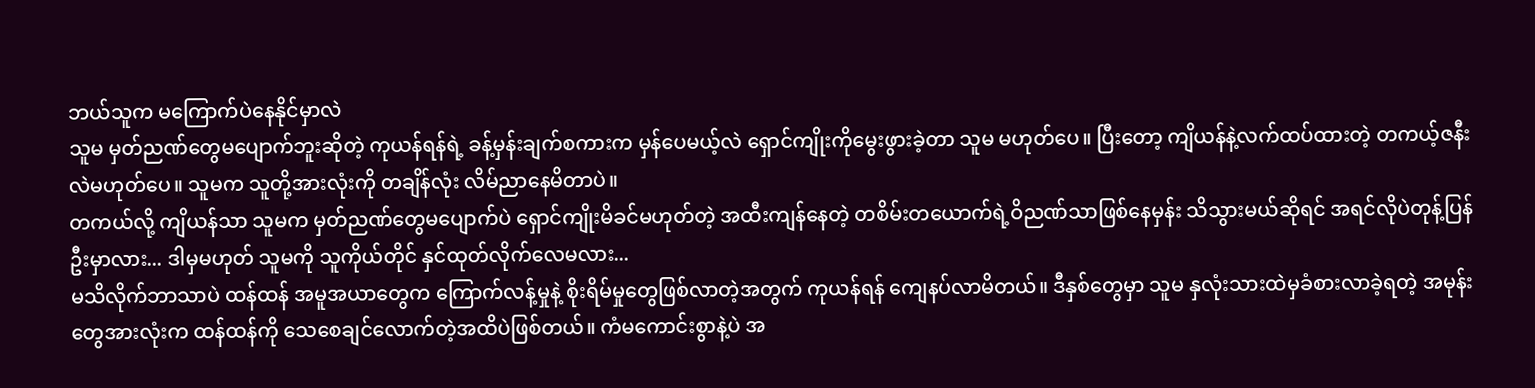ဘယ်သူက မကြောက်ပဲနေနိုင်မှာလဲ
သူမ မှတ်ညဏ်တွေမပျောက်ဘူးဆိုတဲ့ ကုယန်ရန်ရဲ့ ခန့်မှန်းချက်စကားက မှန်ပေမယ့်လဲ ရှောင်ကျိုးကိုမွေးဖွားခဲ့တာ သူမ မဟုတ်ပေ။ ပြီးတော့ ကျိယန်နဲ့လက်ထပ်ထားတဲ့ တကယ့်ဇနီးလဲမဟုတ်ပေ။ သူမက သူတို့အားလုံးကို တချိန်လုံး လိမ်ညာနေမိတာပဲ။
တကယ်လို့ ကျိယန်သာ သူမက မှတ်ညဏ်တွေမပျောက်ပဲ ရှောင်ကျိုးမိခင်မဟုတ်တဲ့ အထီးကျန်နေတဲ့ တစိမ်းတယောက်ရဲ့ဝိညဏ်သာဖြစ်နေမှန်း သိသွားမယ်ဆိုရင် အရင်လိုပဲတုန့်ပြန်ဦးမှာလား... ဒါမှမဟုတ် သူမကို သူကိုယ်တိုင် နှင်ထုတ်လိုက်လေမလား...
မသိလိုက်ဘာသာပဲ ထန်ထန် အမူအယာတွေက ကြောက်လန့်မှုနဲ့ စိုးရိမ်မှုတွေဖြစ်လာတဲ့အတွက် ကုယန်ရန် ကျေနပ်လာမိတယ်။ ဒီနှစ်တွေမှာ သူမ နှလုံးသားထဲမှခံစားလာခဲ့ရတဲ့ အမုန်းတွေအားလုံးက ထန်ထန်ကို သေစေချင်လောက်တဲ့အထိပဲဖြစ်တယ်။ ကံမကောင်းစွာနဲ့ပဲ အ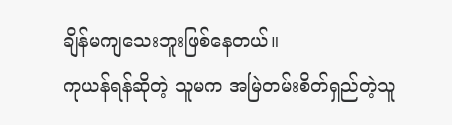ချိန်မကျသေးဘူးဖြစ်နေတယ်။
ကုယန်ရန်ဆိုတဲ့ သူမက အမြဲတမ်းစိတ်ရှည်တဲ့သူ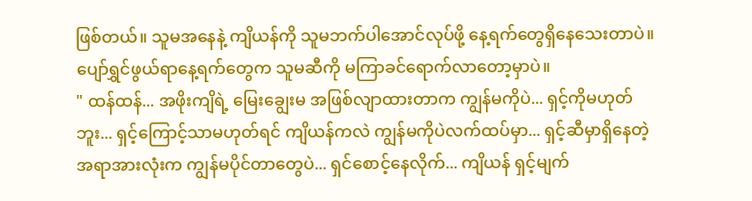ဖြစ်တယ်။ သူမအနေနဲ့ ကျိယန်ကို သူမဘက်ပါအောင်လုပ်ဖို့ နေ့ရက်တွေရှိနေသေးတာပဲ။
ပျော်ရွှင်ဖွယ်ရာနေ့ရက်တွေက သူမဆီကို မကြာခင်ရောက်လာတော့မှာပဲ။
" ထန်ထန်... အဖိုးကျိရဲ့ မြေးချွေးမ အဖြစ်လျာထားတာက ကျွန်မကိုပဲ... ရှင့်ကိုမဟုတ်ဘူး... ရှင့်ကြောင့်သာမဟုတ်ရင် ကျိယန်ကလဲ ကျွန်မကိုပဲလက်ထပ်မှာ... ရှင့်ဆီမှာရှိနေတဲ့ အရာအားလုံးက ကျွန်မပိုင်တာတွေပဲ... ရှင်စောင့်နေလိုက်... ကျိယန် ရှင့်မျက်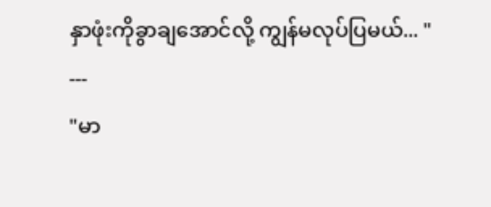နှာဖုံးကိုခွာချအောင်လို့ ကျွန်မလုပ်ပြမယ်... "
---
"မာ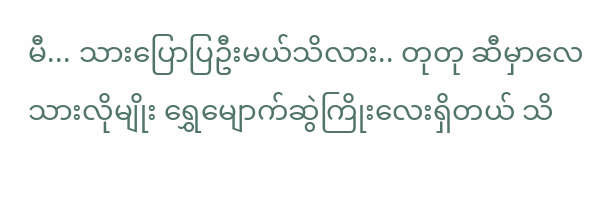မီ... သားပြောပြဦးမယ်သိလား.. တုတု ဆီမှာလေ သားလိုမျိုး ရွှေမျောက်ဆွဲကြိုးလေးရှိတယ် သိ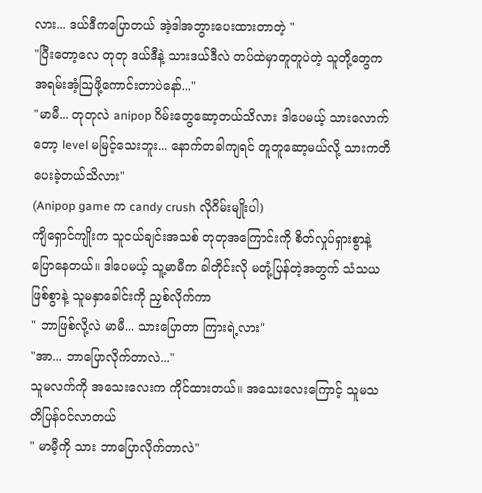လား... ဒယ်ဒီကပြောတယ် အဲ့ဒါအဘွားပေးထားတာတဲ့ "
"ပြီးတော့လေ တုတု ဒယ်ဒီနဲ့ သားဒယ်ဒီလဲ တပ်ထဲမှာတူတူပဲတဲ့ သူတို့တွေကအရမ်းအံ့ဩဖို့ကောင်းတာပဲနော်..."
"မာမီ... တုတုလဲ anipop ဂိမ်းတွေဆော့တယ်သိလား ဒါပေမယ့် သားလောက်တော့ level မမြင့်သေးဘူး... နောက်တခါကျရင် တူတူဆော့မယ်လို့ သားကတိပေးခဲ့တယ်သိလား"
(Anipop game က candy crush လိုဂိမ်းမျိုးပါ)
ကျိရှောင်ကျိုးက သူငယ်ချင်းအသစ် တုတုအကြောင်းကို စိတ်လှုပ်ရှားစွာနဲ့ ပြောနေတယ်။ ဒါပေမယ့် သူ့မာမီက ခါတိုင်းလို မတုံ့ပြန်တဲ့အတွက် သံသယဖြစ်စွာနဲ့ သူမနှာခေါင်းကို ညှစ်လိုက်ကာ
" ဘာဖြစ်လို့လဲ မာမီ... သားပြောတာ ကြားရဲ့လား"
"အာ... ဘာပြောလိုက်တာလဲ..."
သူမလက်ကို အသေးလေးက ကိုင်ထားတယ်။ အသေးလေးကြောင့် သူမသတိပြန်ဝင်လာတယ်
" မာမီ့ကို သား ဘာပြောလိုက်တာလဲ"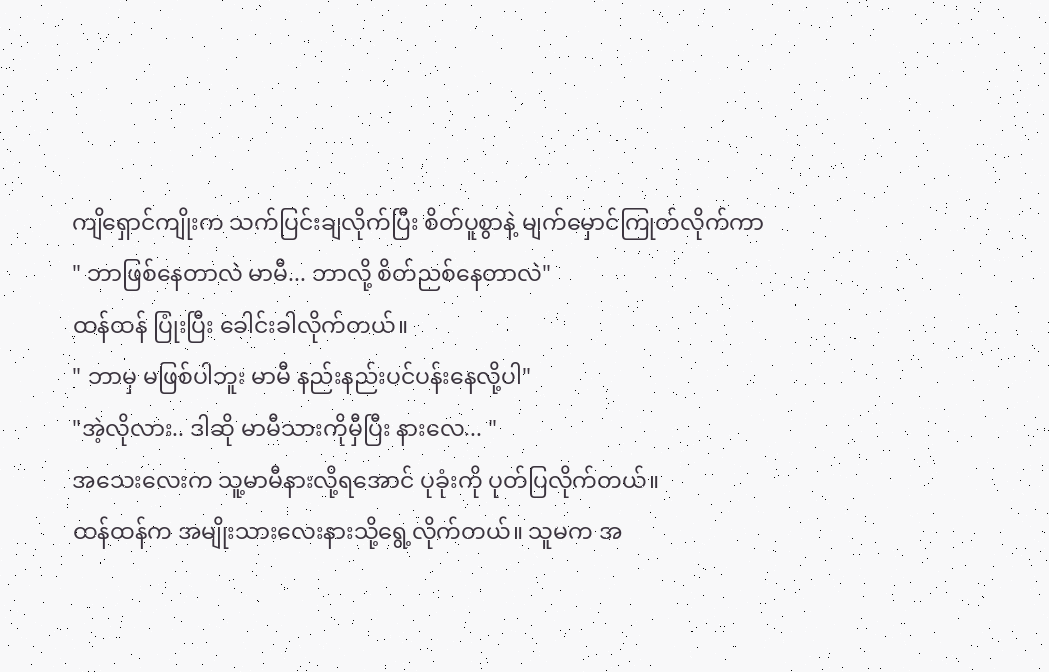ကျိရှောင်ကျိုးက သက်ပြင်းချလိုက်ပြီး စိတ်ပူစွာနဲ့ မျက်မှောင်ကြုတ်လိုက်ကာ
" ဘာဖြစ်နေတာလဲ မာမီ... ဘာလို့ စိတ်ညစ်နေတာလဲ"
ထန်ထန် ပြုံးပြီး ခေါင်းခါလိုက်တယ်။
" ဘာမှ မဖြစ်ပါဘူး မာမီ နည်းနည်းပင်ပန်းနေလို့ပါ"
"အဲ့လိုလား.. ဒါဆို မာမီသားကိုမှီပြီး နားလေ... "
အသေးလေးက သူ့မာမီနားလို့ရအောင် ပုခုံးကို ပုတ်ပြလိုက်တယ်။
ထန်ထန်က အမျိုးသားလေးနားသို့ရွေ့လိုက်တယ်။ သူမက အ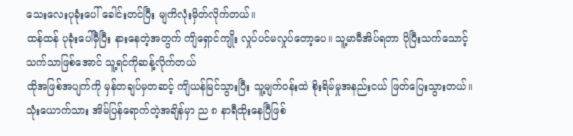သေးလေးပုခုံးပေါ် ခေါင်းတင်ပြီး မျကိလုံးမှိတ်လိုက်တယ်။
ထန်ထန် ပုခုံးပေါ်မှီပြီး နားနေတဲ့အတွက် ကျိရှောင်ကျိုး လှုပ်ပင်မလှုပ်တော့ပေ။ သူ့မာမီအိပ်ရတာ ပိုပြီးသက်သောင့်သက်သာဖြစ်အောင် သူ့ရင်ကိုဆန့်လိုက်တယ်
ထိုအဖြစ်အပျက်ကို မှန်တချပ်မှတဆင့် ကျိယန်မြင်သွားပြီး သူ့မျက်ဝန်းထဲ စိုးရိမ်မှုအနည်းငယ် ဖြတ်ပြေးသွားတယ်။
သုံးယောက်သား အိမ်ပြန်ရောက်တဲ့အချိန်မှာ ည ၈ နာရီထိုးနေပြီဖြစ်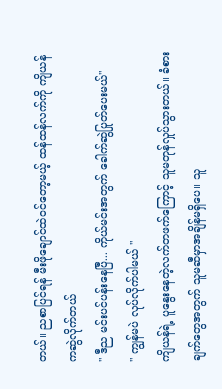တယ်။ ညစာပြင်ရန် မီးဖိုချောင်ထဲဝင်တော့မယ့် ထန်ထန်လက်ကို ကျိယန်ကဆွဲလိုက်တယ်
" ဒီည မင်းပင်ပန်းနေပြီ... ကိုယ်မင်းအတွက် ခေါက်ဆွဲပြုတ်ပေးမယ်"
" ကျွန်မပဲ လုပ်လိုက်ပါမယ် "
ကျိယန်ရဲ့ ပူနွေးနေတဲ့လက်တဖက်ကြောင့် သူမတုန်လှုပ်သွားတယ်။ ခံစားချက်တွေအတွက် သူမဆီမှာအချိန်မရှိပေ။ သူ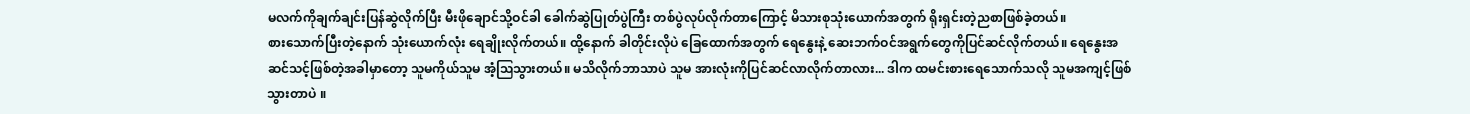မလက်ကိုချက်ချင်းပြန်ဆွဲလိုက်ပြီး မီးဖိုချောင်သို့ဝင်ခါ ခေါက်ဆွဲပြုတ်ပွဲကြီး တစ်ပွဲလုပ်လိုက်တာကြောင့် မိသားစုသုံးယောက်အတွက် ရိုးရှင်းတဲ့ညစာဖြစ်ခဲ့တယ်။
စားသောက်ပြီးတဲ့နောက် သုံးယောက်လုံး ရေချိုးလိုက်တယ်။ ထို့နောက် ခါတိုင်းလိုပဲ ခြေထောက်အတွက် ရေနွေးနဲ့ ဆေးဘက်ဝင်အရွက်တွေကိုပြင်ဆင်လိုက်တယ်။ ရေနွေးအဆင်သင့်ဖြစ်တဲ့အခါမှာတော့ သူမကိုယ်သူမ အံ့ဩသွားတယ်။ မသိလိုက်ဘာသာပဲ သူမ အားလုံးကိုပြင်ဆင်လာလိုက်တာလား... ဒါက ထမင်းစားရေသောက်သလို သူမအကျင့်ဖြစ်သွားတာပဲ ။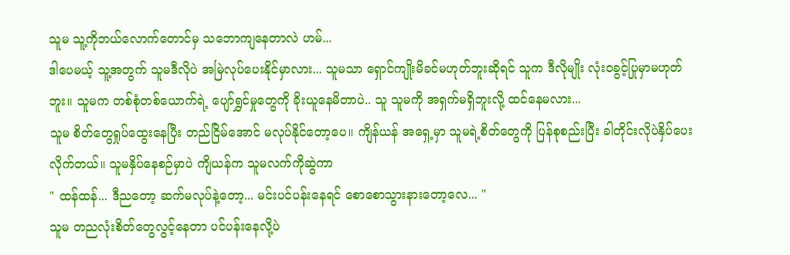သူမ သူ့ကိုဘယ်လောက်တောင်မှ သဘောကျနေတာလဲ ဟမ်...
ဒါပေမယ့် သူ့အတွက် သူမဒီလိုပဲ အမြဲလုပ်ပေးနိုင်မှာလား... သူမသာ ရှောင်ကျိုးမိခင်မဟုတ်ဘူးဆိုရင် သူက ဒီလိုမျိုး လုံးဝခွင့်ပြုမှာမဟုတ်ဘူး။ သူမက တစ်စုံတစ်ယောက်ရဲ့ ပျော်ရွှင်မှုတွေကို ခိုးယူနေမိတာပဲ.. သူ သူမကို အရှက်မရှိဘူးလို့ ထင်နေမလား...
သူမ စိတ်တွေရှုပ်ထွေးနေပြီး တည်ငြိမ်အောင် မလုပ်နိုင်တော့ပေ။ ကျိန်ယန် အရှေ့မှာ သူမရဲ့စိတ်တွေကို ပြန်စုစည်းပြီး ခါတိုင်းလိုပဲနှိပ်ပေးလိုက်တယ်။ သူမနှိပ်နေစဉ်မှာပဲ ကျိယန်က သူမလက်ကိုဆွဲကာ
" ထန်ထန်... ဒီညတော့ ဆက်မလုပ်နဲ့တော့... မင်းပင်ပန်းနေရင် စောစောသွားနားတော့လေ... "
သူမ တညလုံးစိတ်တွေလွင့်နေတာ ပင်ပန်းနေလို့ပဲ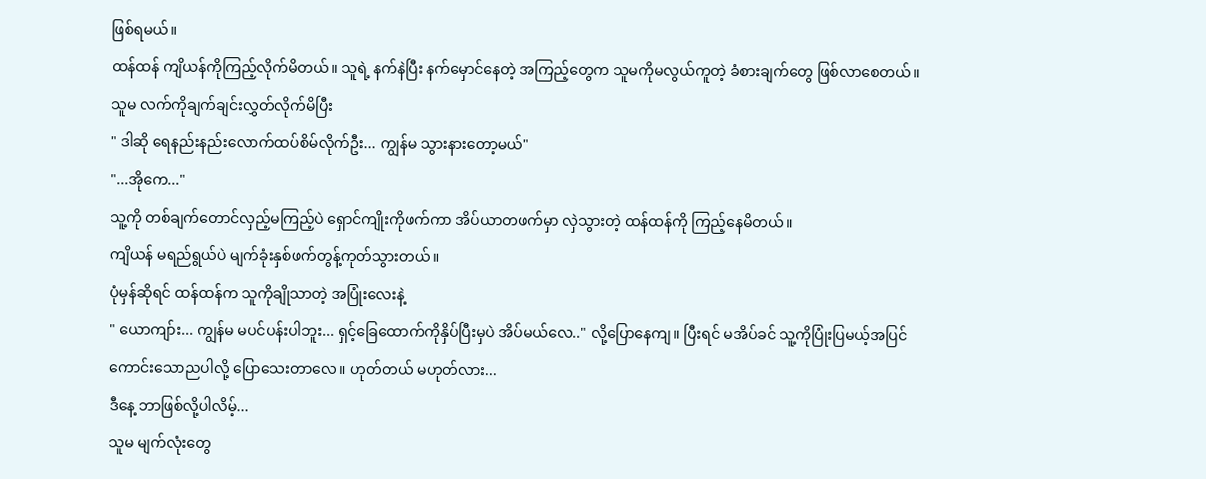ဖြစ်ရမယ်။
ထန်ထန် ကျိယန်ကိုကြည့်လိုက်မိတယ်။ သူရဲ့ နက်နဲပြီး နက်မှောင်နေတဲ့ အကြည့်တွေက သူမကိုမလွယ်ကူတဲ့ ခံစားချက်တွေ ဖြစ်လာစေတယ်။
သူမ လက်ကိုချက်ချင်းလွှတ်လိုက်မိပြီး
" ဒါဆို ရေနည်းနည်းလောက်ထပ်စိမ်လိုက်ဦး... ကျွန်မ သွားနားတော့မယ်"
"...အိုကေ..."
သူ့ကို တစ်ချက်တောင်လှည့်မကြည့်ပဲ ရှောင်ကျိုးကိုဖက်ကာ အိပ်ယာတဖက်မှာ လှဲသွားတဲ့ ထန်ထန်ကို ကြည့်နေမိတယ်။
ကျိယန် မရည်ရွယ်ပဲ မျက်ခုံးနှစ်ဖက်တွန့်ကုတ်သွားတယ်။
ပုံမှန်ဆိုရင် ထန်ထန်က သူကိုချိုသာတဲ့ အပြုံးလေးနဲ့
" ယောကျာ်း... ကျွန်မ မပင်ပန်းပါဘူး... ရှင့်ခြေထောက်ကိုနှိပ်ပြီးမှပဲ အိပ်မယ်လေ.." လို့ပြောနေကျ။ ပြီးရင် မအိပ်ခင် သူ့ကိုပြုံးပြမယ့်အပြင် ကောင်းသောညပါလို့ ပြောသေးတာလေ။ ဟုတ်တယ် မဟုတ်လား...
ဒီနေ့ ဘာဖြစ်လို့ပါလိမ့်...
သူမ မျက်လုံးတွေ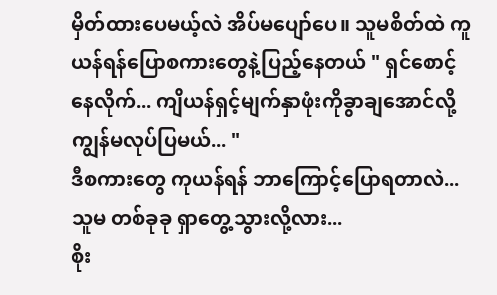မှိတ်ထားပေမယ့်လဲ အိပ်မပျော်ပေ။ သူမစိတ်ထဲ ကူယန်ရန်ပြောစကားတွေနဲ့ပြည့်နေတယ် " ရှင်စောင့်နေလိုက်... ကျိယန်ရှင့်မျက်နှာဖုံးကိုခွာချအောင်လို့ ကျွန်မလုပ်ပြမယ်... "
ဒီစကားတွေ ကုယန်ရန် ဘာကြောင့်ပြောရတာလဲ... သူမ တစ်ခုခု ရှာတွေ့သွားလို့လား...
စိုး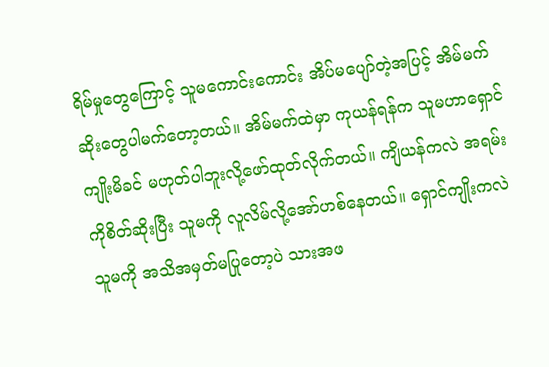ရိမ်မှုတွေကြောင့် သူမကောင်းကောင်း အိပ်မပျော်တဲ့အပြင့် အိမ်မက်ဆိုးတွေပါမက်တော့တယ်။ အိမ်မက်ထဲမှာ ကုယန်ရန်က သူမဟာရှောင်ကျိုးမိခင် မဟုတ်ပါဘူးလို့ဖော်ထုတ်လိုက်တယ်။ ကျိယန်ကလဲ အရမ်းကိုစိတ်ဆိုးပြီး သူမကို လူလိမ်လို့အော်ဟစ်နေတယ်။ ရှောင်ကျိုးကလဲ သူမကို အသိအမှတ်မပြုတော့ပဲ သားအဖ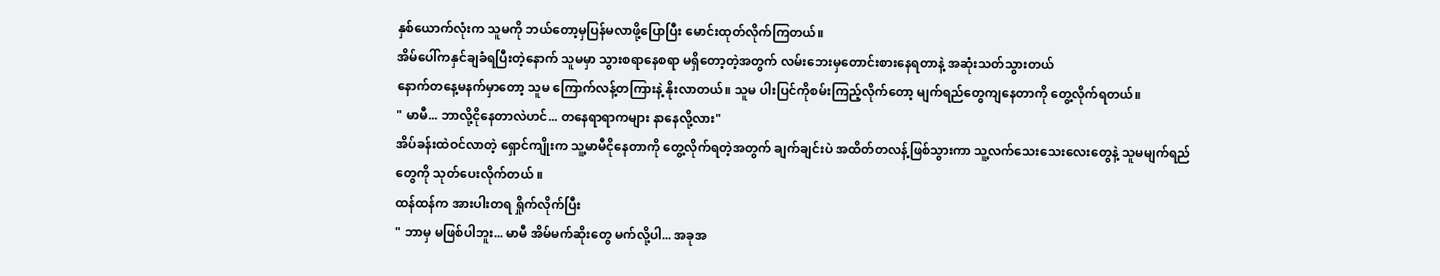နှစ်ယောက်လုံးက သူမကို ဘယ်တော့မှပြန်မလာဖို့ပြောပြီး မောင်းထုတ်လိုက်ကြတယ်။
အိမ်ပေါ်ကနှင်ချခံရပြီးတဲ့နောက် သူမမှာ သွားစရာနေစရာ မရှိတော့တဲ့အတွက် လမ်းဘေးမှတောင်းစားနေရတာနဲ့ အဆုံးသတ်သွားတယ်
နောက်တနေ့မနက်မှာတော့ သူမ ကြောက်လန့်တကြားနဲ့ နိုးလာတယ်။ သူမ ပါးပြင်ကိုစမ်းကြည့်လိုက်တော့ မျက်ရည်တွေကျနေတာကို တွေ့လိုက်ရတယ်။
" မာမီ... ဘာလို့ငိုနေတာလဲဟင်... တနေရာရာကများ နာနေလို့လား"
အိပ်ခန်းထဲဝင်လာတဲ့ ရှောင်ကျိုးက သူ့မာမီငိုနေတာကို တွေ့လိုက်ရတဲ့အတွက် ချက်ချင်းပဲ အထိတ်တလန့်ဖြစ်သွားကာ သူ့လက်သေးသေးလေးတွေနဲ့ သူမမျက်ရည်တွေကို သုတ်ပေးလိုက်တယ် ။
ထန်ထန်က အားပါးတရ ရှိုက်လိုက်ပြီး
" ဘာမှ မဖြစ်ပါဘူး... မာမီ အိမ်မက်ဆိုးတွေ မက်လို့ပါ... အခုအ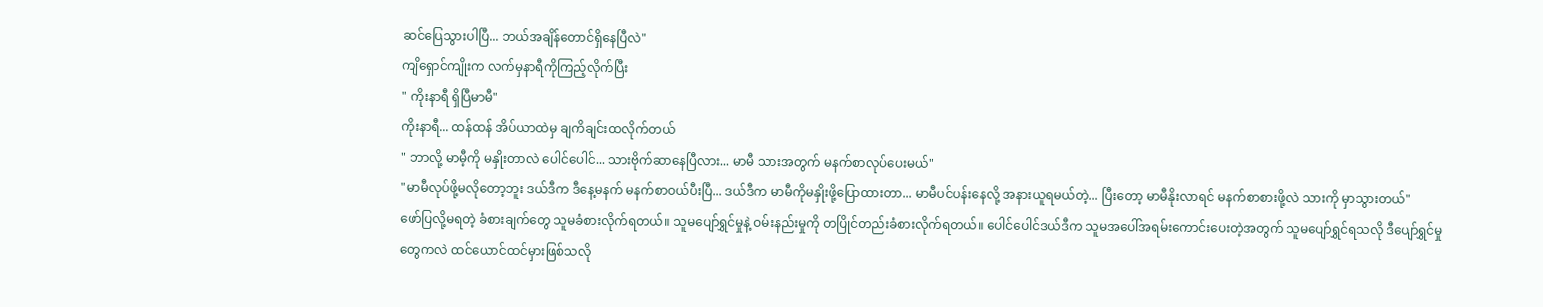ဆင်ပြေသွားပါပြီ... ဘယ်အချိန်တောင်ရှိနေပြီလဲ"
ကျိရှောင်ကျိုးက လက်မှနာရီကိုကြည့်လိုက်ပြီး
" ကိုးနာရီ ရှိပြီမာမီ"
ကိုးနာရီ... ထန်ထန် အိပ်ယာထဲမှ ချကိချင်းထလိုက်တယ်
" ဘာလို့ မာမီ့ကို မနှိုးတာလဲ ပေါင်ပေါင်... သားဗိုက်ဆာနေပြီလား... မာမီ သားအတွက် မနက်စာလုပ်ပေးမယ်"
"မာမီလုပ်ဖို့မလိုတော့ဘူး ဒယ်ဒီက ဒီနေ့မနက် မနက်စာဝယ်ပီးပြီ... ဒယ်ဒီက မာမီကိုမနှိုးဖို့ပြောထားတာ... မာမီပင်ပန်းနေလို့ အနားယူရမယ်တဲ့... ပြီးတော့ မာမီနိုးလာရင် မနက်စာစားဖို့လဲ သားကို မှာသွားတယ်"
ဖော်ပြလို့မရတဲ့ ခံစားချက်တွေ သူမခံစားလိုက်ရတယ်။ သူမပျော်ရွှင်မှုနဲ့ ဝမ်းနည်းမှုကို တပြိုင်တည်းခံစားလိုက်ရတယ်။ ပေါင်ပေါင်ဒယ်ဒီက သူမအပေါ်အရမ်းကောင်းပေးတဲ့အတွက် သူမပျော်ရွှင်ရသလို ဒီပျော်ရွှင်မှုတွေကလဲ ထင်ယောင်ထင်မှားဖြစ်သလို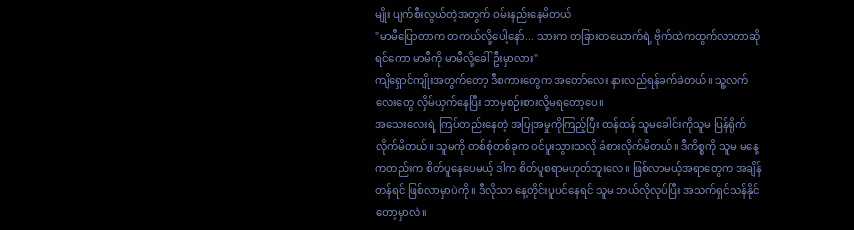မျိုး ပျက်စီးလွယ်တဲ့အတွက် ဝမ်းနည်းနေမိတယ်
"မာမီပြောတာက တကယ်လို့ပေါ့နော်... သားက တခြားတယောက်ရဲ့ ဗိုက်ထဲကထွက်လာတာဆိုရင်ကော မာမီကို မာမီလို့ခေါ်ဦးမှာလား"
ကျိရှောင်ကျိုးအတွက်တော့ ဒီစကားတွေက အတော်လေး နားလည်ရန်ခက်ခဲတယ်။ သူ့လက်လေးတွေ လှိမ်ယှက်နေပြီး ဘာမှစဉ်းစားလို့မရတော့ပေ။
အသေးလေးရဲ့ ကြပ်တည်းနေတဲ့ အပြုအမှုကိုကြည့်ပြီး ထန်ထန် သူမခေါင်းကိုသူမ ပြန်ရိုက်လိုက်မိတယ်။ သူမကို တစ်စုံတစ်ခုက ဝင်ပူးသွားသလို ခံစားလိုက်မိတယ်။ ဒီကိစ္စကို သူမ မနေ့ကတည်းက စိတ်ပူနေပေမယ့် ဒါက စိတ်ပူစရာမဟုတ်ဘူးလေ။ ဖြစ်လာမယ့်အရာတွေက အချိန်တန်ရင် ဖြစ်လာမှာပဲကို ။ ဒီလိုသာ နေ့တိုင်းပူပင်နေရင် သူမ ဘယ်လိုလုပ်ပြီး အသက်ရှင်သန်နိုင်တော့မှာလဲ။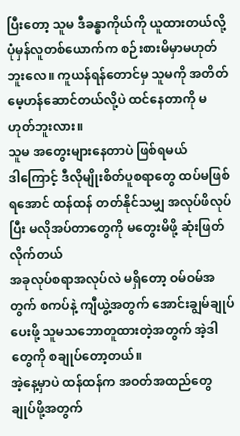ပြီးတော့ သူမ ဒီခန္ဓာကိုယ်ကို ယူထားတယ်လို့ ပုံမှန်လူတစ်ယောက်က စဉ်းစားမိမှာမဟုတ်ဘူးလေ။ ကူယန်ရန်တောင်မှ သူမကို အတိတ်မေ့ဟန်ဆောင်တယ်လို့ပဲ ထင်နေတာကို မဟုတ်ဘူးလား။
သူမ အတွေးများနေတာပဲ ဖြစ်ရမယ်
ဒါကြောင့် ဒီလိုမျိုးစိတ်ပူစရာတွေ ထပ်မဖြစ်ရအောင် ထန်ထန် တတ်နိုင်သမျှ အလုပ်ဖိလုပ်ပြီး မလိုအပ်တာတွေကို မတွေးမိဖို့ ဆုံးဖြတ်လိုက်တယ်
အခုလုပ်စရာအလုပ်လဲ မရှိတော့ ဝမ်ဝမ်အတွက် စကပ်နဲ့ ကျီယွဲ့အတွက် အောင်းချွမ်ချုပ်ပေးဖို့ သူမသဘောတူထားတဲ့အတွက် အဲ့ဒါတွေကို စချုပ်တော့တယ်။
အဲ့နေ့မှာပဲ ထန်ထန်က အဝတ်အထည်တွေချုပ်ဖို့အတွက်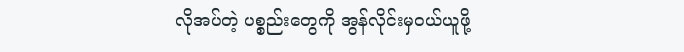လိုအပ်တဲ့ ပစ္စည်းတွေကို အွန်လိုင်းမှဝယ်ယူဖို့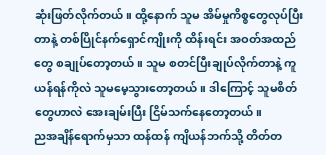ဆုံးဖြတ်လိုက်တယ်။ ထို့နောက် သူမ အိမ်မှုကိစ္စတွေလုပ်ပြီးတာနဲ့ တစ်ပြိုင်နက်ရှောင်ကျိုးကို ထိန်းရင်း အဝတ်အထည်တွေ စချုပ်တော့တယ်။ သူမ စတင်ပြီးချုပ်လိုက်တာနဲ့ ကူယန်ရန်ကိုလဲ သူမမေ့သွားတော့တယ်။ ဒါကြောင့် သူမစိတ်တွေဟာလဲ အေးချမ်းပြီး ငြိမ်သက်နေတော့တယ်။
ညအချိန်ရောက်မှသာ ထန်ထန် ကျိယန်ဘက်သို့ တိတ်တ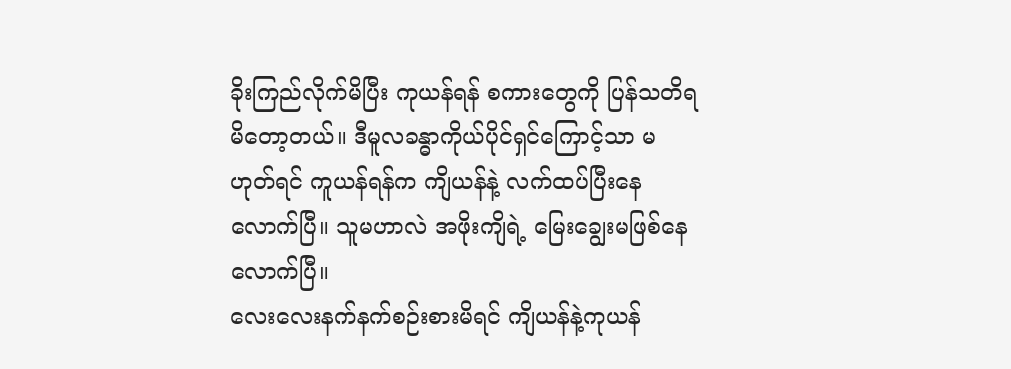ခိုးကြည်လိုက်မိပြီး ကုယန်ရန် စကားတွေကို ပြန်သတိရမိတော့တယ်။ ဒီမူလခန္ဓာကိုယ်ပိုင်ရှင်ကြောင့်သာ မဟုတ်ရင် ကူယန်ရန်က ကျိယန်နဲ့ လက်ထပ်ပြီးနေလောက်ပြီ။ သူမဟာလဲ အဖိုးကျိရဲ့ မြေးချွေးမဖြစ်နေလောက်ပြီ။
လေးလေးနက်နက်စဉ်းစားမိရင် ကျိယန်နဲ့ကုယန်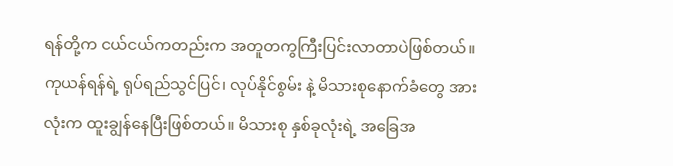ရန်တို့က ငယ်ငယ်ကတည်းက အတူတကွကြီးပြင်းလာတာပဲဖြစ်တယ်။ ကုယန်ရန်ရဲ့ ရုပ်ရည်သွင်ပြင်၊ လုပ်နိုင်စွမ်း နဲ့ မိသားစုနောက်ခံတွေ အားလုံးက ထူးချွန်နေပြီးဖြစ်တယ်။ မိသားစု နှစ်ခုလုံးရဲ့ အခြေအ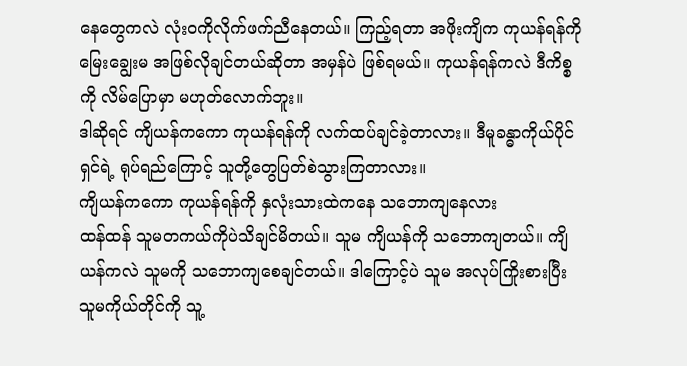နေတွေကလဲ လုံးဝကိုလိုက်ဖက်ညီနေတယ်။ ကြည့်ရတာ အဖိုးကျိက ကုယန်ရန်ကို မြေးချွေးမ အဖြစ်လိုချင်တယ်ဆိုတာ အမှန်ပဲ ဖြစ်ရမယ်။ ကုယန်ရန်ကလဲ ဒီကိစ္စကို လိမ်ပြောမှာ မဟုတ်လောက်ဘူး။
ဒါဆိုရင် ကျိယန်ကကော ကုယန်ရန်ကို လက်ထပ်ချင်ခဲ့တာလား။ ဒီမူခန္ဓာကိုယ်ပိုင်ရှင်ရဲ့ ရုပ်ရည်ကြောင့် သူတို့တွေပြတ်စဲသွားကြတာလား။
ကျိယန်ကကော ကုယန်ရန်ကို နှလုံးသားထဲကနေ သဘောကျနေလား
ထန်ထန် သူမတကယ်ကိုပဲသိချင်မိတယ်။ သူမ ကျိယန်ကို သဘောကျတယ်။ ကျိယန်ကလဲ သူမကို သဘောကျစေချင်တယ်။ ဒါကြောင့်ပဲ သူမ အလုပ်ကြိုးစားပြီး သူမကိုယ်တိုင်ကို သူ့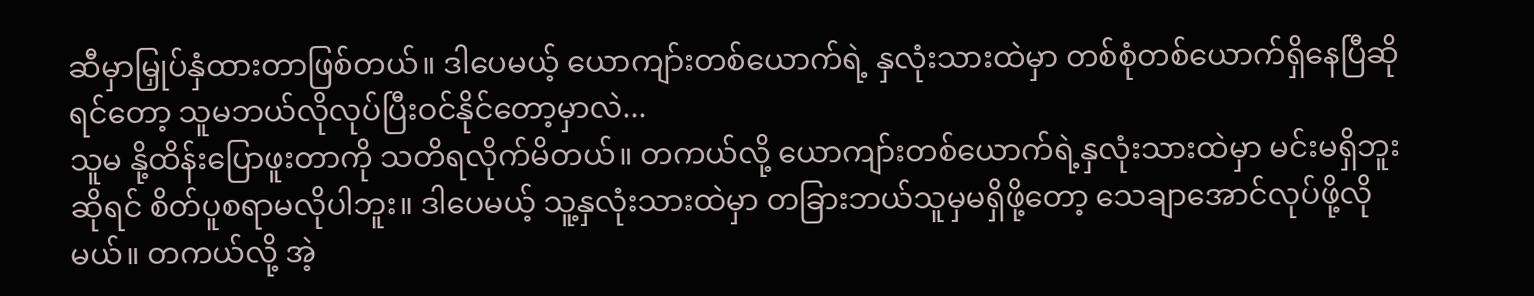ဆီမှာမြှုပ်နှံထားတာဖြစ်တယ်။ ဒါပေမယ့် ယောကျာ်းတစ်ယောက်ရဲ့ နှလုံးသားထဲမှာ တစ်စုံတစ်ယောက်ရှိနေပြီဆိုရင်တော့ သူမဘယ်လိုလုပ်ပြီးဝင်နိုင်တော့မှာလဲ...
သူမ နို့ထိန်းပြောဖူးတာကို သတိရလိုက်မိတယ်။ တကယ်လို့ ယောကျာ်းတစ်ယောက်ရဲ့နှလုံးသားထဲမှာ မင်းမရှိဘူးဆိုရင် စိတ်ပူစရာမလိုပါဘူး။ ဒါပေမယ့် သူ့နှလုံးသားထဲမှာ တခြားဘယ်သူမှမရှိဖို့တော့ သေချာအောင်လုပ်ဖို့လိုမယ်။ တကယ်လို့ အဲ့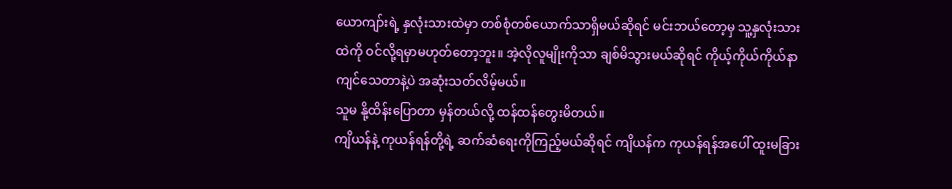ယောကျာ်းရဲ့ နှလုံးသားထဲမှာ တစ်စုံတစ်ယောက်သာရှိမယ်ဆိုရင် မင်းဘယ်တော့မှ သူ့နှလုံးသားထဲကို ဝင်လို့ရမှာမဟုတ်တော့ဘူး။ အဲ့လိုလူမျိုးကိုသာ ချစ်မိသွားမယ်ဆိုရင် ကိုယ့်ကိုယ်ကိုယ်နာကျင်သေတာနဲ့ပဲ အဆုံးသတ်လိမ့်မယ်။
သူမ နို့ထိန်းပြောတာ မှန်တယ်လို့ ထန်ထန်တွေးမိတယ်။
ကျိယန်နဲ့ ကုယန်ရန်တို့ရဲ့ ဆက်ဆံရေးကိုကြည့်မယ်ဆိုရင် ကျိယန်က ကုယန်ရန်အပေါ် ထူးမခြား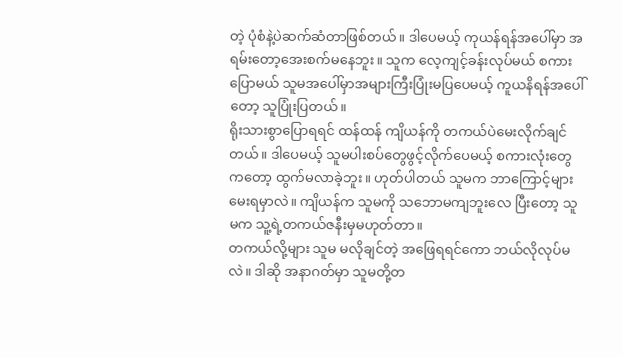တဲ့ ပုံစံနဲ့ပဲဆက်ဆံတာဖြစ်တယ်။ ဒါပေမယ့် ကုယန်ရန်အပေါ်မှာ အရမ်းတော့အေးစက်မနေဘူး။ သူက လေ့ကျင့်ခန်းလုပ်မယ် စကားပြောမယ် သူမအပေါ်မှာအများကြီးပြုံးမပြပေမယ့် ကူယနိရန်အပေါ်တော့ သူပြုံးပြတယ်။
ရိုးသားစွာပြောရရင် ထန်ထန် ကျိယန်ကို တကယ်ပဲမေးလိုက်ချင်တယ်။ ဒါပေမယ့် သူမပါးစပ်တွေဖွင့်လိုက်ပေမယ့် စကားလုံးတွေကတော့ ထွက်မလာခဲ့ဘူး။ ဟုတ်ပါတယ် သူမက ဘာကြောင့်များမေးရမှာလဲ။ ကျိယန်က သူမကို သဘောမကျဘူးလေ ပြီးတော့ သူမက သူ့ရဲ့တကယ်ဇနီးမှမဟုတ်တာ။
တကယ်လို့များ သူမ မလိုချင်တဲ့ အဖြေရရင်ကော ဘယ်လိုလုပ်မလဲ။ ဒါဆို အနာဂတ်မှာ သူမတို့တ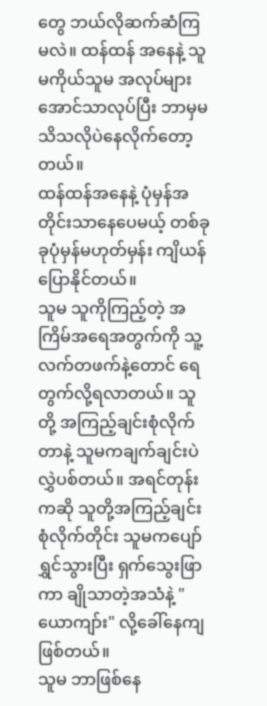တွေ ဘယ်လိုဆက်ဆံကြမလဲ။ ထန်ထန် အနေနဲ့ သူမကိုယ်သူမ အလုပ်များအောင်သာလုပ်ပြီး ဘာမှမသိသလိုပဲနေလိုက်တော့တယ်။
ထန်ထန်အနေနဲ့ ပုံမှန်အတိုင်းသာနေပေမယ့် တစ်ခုခုပုံမှန်မဟုတ်မှန်း ကျိယန်ပြောနိုင်တယ်။
သူမ သူကိုကြည့်တဲ့ အကြိမ်အရေအတွက်ကို သူ့လက်တဖက်နဲ့တောင် ရေတွက်လို့ရလာတယ်။ သူတို့ အကြည့်ချင်းစုံလိုက်တာနဲ့ သူမကချက်ချင်းပဲ လွှဲပစ်တယ်။ အရင်တုန်းကဆို သူတို့အကြည့်ချင်းစုံလိုက်တိုင်း သူမကပျော်ရွှင်သွားပြီး ရှက်သွေးဖြာကာ ချိုသာတဲ့အသံနဲ့ "ယောကျာ်း" လို့ခေါ်နေကျဖြစ်တယ်။
သူမ ဘာဖြစ်နေ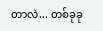တာလဲ... တစ်ခုခု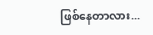ဖြစ်နေတာလား...